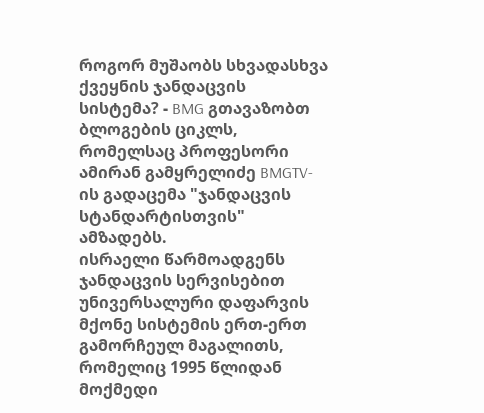როგორ მუშაობს სხვადასხვა ქვეყნის ჯანდაცვის სისტემა? - BMG გთავაზობთ ბლოგების ციკლს, რომელსაც პროფესორი ამირან გამყრელიძე BMGTV-ის გადაცემა "ჯანდაცვის სტანდარტისთვის" ამზადებს.
ისრაელი წარმოადგენს ჯანდაცვის სერვისებით უნივერსალური დაფარვის მქონე სისტემის ერთ-ერთ გამორჩეულ მაგალითს, რომელიც 1995 წლიდან მოქმედი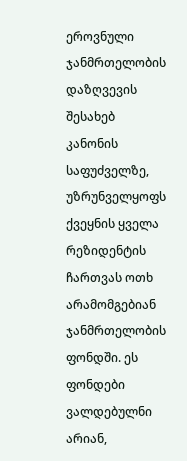ეროვნული ჯანმრთელობის დაზღვევის შესახებ კანონის საფუძველზე, უზრუნველყოფს ქვეყნის ყველა რეზიდენტის ჩართვას ოთხ არამომგებიან ჯანმრთელობის ფონდში. ეს ფონდები ვალდებულნი არიან,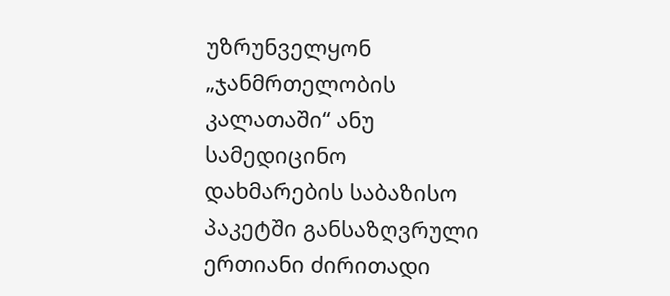უზრუნველყონ „ჯანმრთელობის კალათაში“ ანუ სამედიცინო დახმარების საბაზისო პაკეტში განსაზღვრული ერთიანი ძირითადი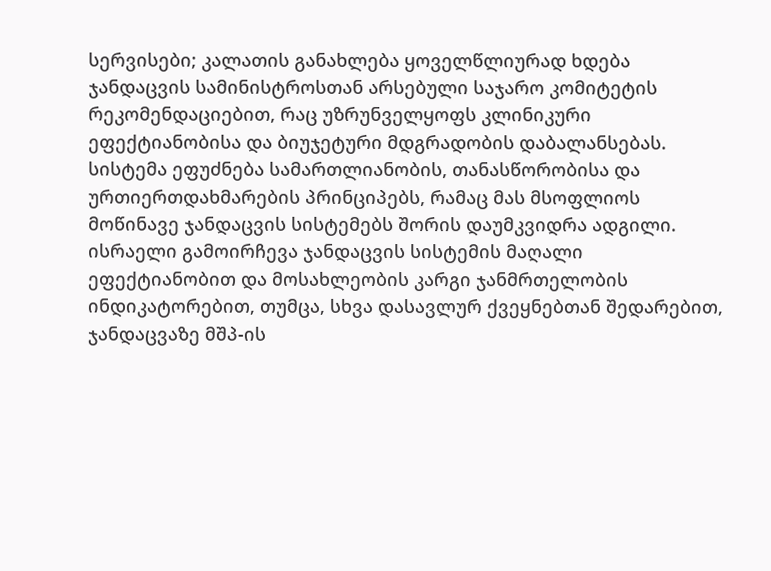სერვისები; კალათის განახლება ყოველწლიურად ხდება ჯანდაცვის სამინისტროსთან არსებული საჯარო კომიტეტის რეკომენდაციებით, რაც უზრუნველყოფს კლინიკური ეფექტიანობისა და ბიუჯეტური მდგრადობის დაბალანსებას.
სისტემა ეფუძნება სამართლიანობის, თანასწორობისა და ურთიერთდახმარების პრინციპებს, რამაც მას მსოფლიოს მოწინავე ჯანდაცვის სისტემებს შორის დაუმკვიდრა ადგილი. ისრაელი გამოირჩევა ჯანდაცვის სისტემის მაღალი ეფექტიანობით და მოსახლეობის კარგი ჯანმრთელობის ინდიკატორებით, თუმცა, სხვა დასავლურ ქვეყნებთან შედარებით, ჯანდაცვაზე მშპ-ის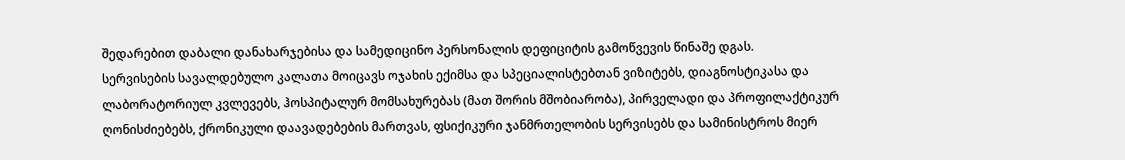შედარებით დაბალი დანახარჯებისა და სამედიცინო პერსონალის დეფიციტის გამოწვევის წინაშე დგას.
სერვისების სავალდებულო კალათა მოიცავს ოჯახის ექიმსა და სპეციალისტებთან ვიზიტებს, დიაგნოსტიკასა და ლაბორატორიულ კვლევებს, ჰოსპიტალურ მომსახურებას (მათ შორის მშობიარობა), პირველადი და პროფილაქტიკურ ღონისძიებებს, ქრონიკული დაავადებების მართვას, ფსიქიკური ჯანმრთელობის სერვისებს და სამინისტროს მიერ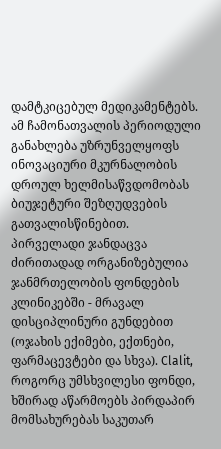დამტკიცებულ მედიკამენტებს. ამ ჩამონათვალის პერიოდული განახლება უზრუნველყოფს ინოვაციური მკურნალობის დროულ ხელმისაწვდომობას ბიუჯეტური შეზღუდვების გათვალისწინებით.
პირველადი ჯანდაცვა ძირითადად ორგანიზებულია ჯანმრთელობის ფონდების კლინიკებში - მრავალ დისციპლინური გუნდებით (ოჯახის ექიმები, ექთნები, ფარმაცევტები და სხვა). Clalit, როგორც უმსხვილესი ფონდი, ხშირად აწარმოებს პირდაპირ მომსახურებას საკუთარ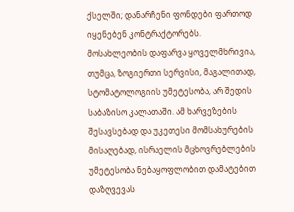ქსელში; დანარჩენი ფონდები ფართოდ იყენებენ კონტრაქტორებს.
მოსახლეობის დაფარვა ყოველმხრივია, თუმცა, ზოგიერთი სერვისი, მაგალითად, სტომატოლოგიის უმეტესობა, არ შედის საბაზისო კალათაში. ამ ხარვეზების შესავსებად და უკეთესი მომსახურების მისაღებად, ისრაელის მცხოვრებლების უმეტესობა ნებაყოფლობით დამატებით დაზღვევას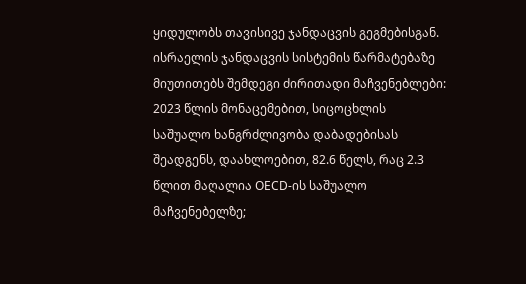ყიდულობს თავისივე ჯანდაცვის გეგმებისგან.
ისრაელის ჯანდაცვის სისტემის წარმატებაზე მიუთითებს შემდეგი ძირითადი მაჩვენებლები: 2023 წლის მონაცემებით, სიცოცხლის საშუალო ხანგრძლივობა დაბადებისას შეადგენს, დაახლოებით, 82.6 წელს, რაც 2.3 წლით მაღალია OECD-ის საშუალო მაჩვენებელზე;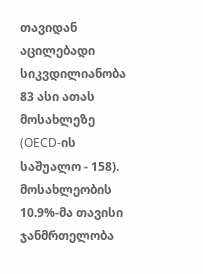თავიდან აცილებადი სიკვდილიანობა 83 ასი ათას მოსახლეზე (OECD-ის საშუალო - 158). მოსახლეობის 10.9%-მა თავისი ჯანმრთელობა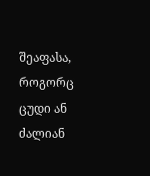შეაფასა, როგორც ცუდი ან ძალიან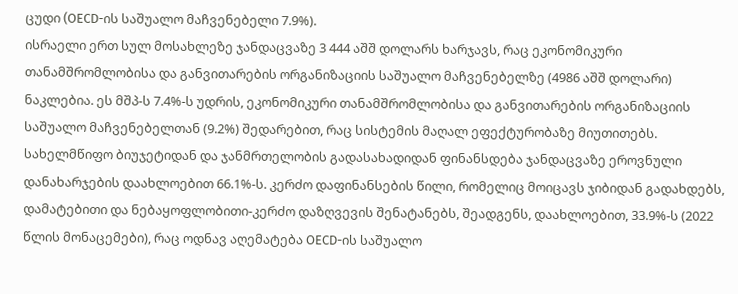ცუდი (OECD-ის საშუალო მაჩვენებელი 7.9%).
ისრაელი ერთ სულ მოსახლეზე ჯანდაცვაზე 3 444 აშშ დოლარს ხარჯავს, რაც ეკონომიკური თანამშრომლობისა და განვითარების ორგანიზაციის საშუალო მაჩვენებელზე (4986 აშშ დოლარი) ნაკლებია. ეს მშპ-ს 7.4%-ს უდრის, ეკონომიკური თანამშრომლობისა და განვითარების ორგანიზაციის საშუალო მაჩვენებელთან (9.2%) შედარებით, რაც სისტემის მაღალ ეფექტურობაზე მიუთითებს.
სახელმწიფო ბიუჯეტიდან და ჯანმრთელობის გადასახადიდან ფინანსდება ჯანდაცვაზე ეროვნული დანახარჯების დაახლოებით 66.1%-ს. კერძო დაფინანსების წილი, რომელიც მოიცავს ჯიბიდან გადახდებს, დამატებითი და ნებაყოფლობითი-კერძო დაზღვევის შენატანებს, შეადგენს, დაახლოებით, 33.9%-ს (2022 წლის მონაცემები), რაც ოდნავ აღემატება OECD-ის საშუალო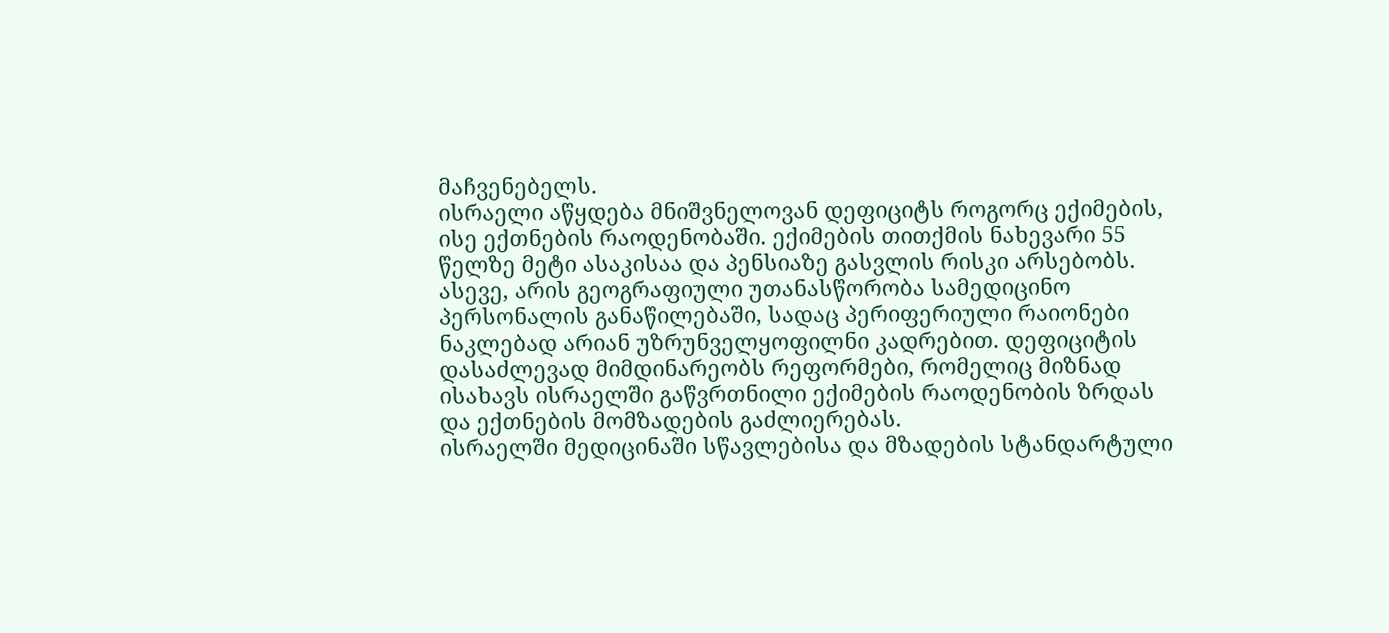მაჩვენებელს.
ისრაელი აწყდება მნიშვნელოვან დეფიციტს როგორც ექიმების, ისე ექთნების რაოდენობაში. ექიმების თითქმის ნახევარი 55 წელზე მეტი ასაკისაა და პენსიაზე გასვლის რისკი არსებობს. ასევე, არის გეოგრაფიული უთანასწორობა სამედიცინო პერსონალის განაწილებაში, სადაც პერიფერიული რაიონები ნაკლებად არიან უზრუნველყოფილნი კადრებით. დეფიციტის დასაძლევად მიმდინარეობს რეფორმები, რომელიც მიზნად ისახავს ისრაელში გაწვრთნილი ექიმების რაოდენობის ზრდას და ექთნების მომზადების გაძლიერებას.
ისრაელში მედიცინაში სწავლებისა და მზადების სტანდარტული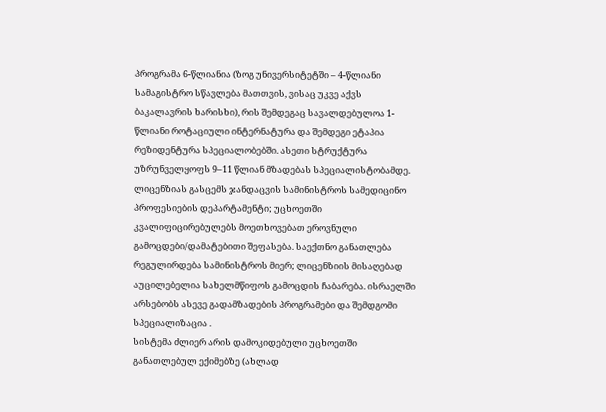პროგრამა 6-წლიანია (ზოგ უნივერსიტეტში – 4-წლიანი სამაგისტრო სწავლება მათთვის, ვისაც უკვე აქვს ბაკალავრის ხარისხი), რის შემდეგაც სავალდებულოა 1-წლიანი როტაციული ინტერნატურა და შემდეგი ეტაპია რეზიდენტურა სპეციალობებში. ასეთი სტრუქტურა უზრუნველყოფს 9–11 წლიან მზადებას სპეციალისტობამდე.
ლიცენზიას გასცემს ჯანდაცვის სამინისტროს სამედიცინო პროფესიების დეპარტამენტი; უცხოეთში კვალიფიცირებულებს მოეთხოვებათ ეროვნული გამოცდები/დამატებითი შეფასება. საექთნო განათლება რეგულირდება სამინისტროს მიერ; ლიცენზიის მისაღებად აუცილებელია სახელმწიფოს გამოცდის ჩაბარება. ისრაელში არსებობს ასევე გადამზადების პროგრამები და შემდგომი სპეციალიზაცია .
სისტემა ძლიერ არის დამოკიდებული უცხოეთში განათლებულ ექიმებზე (ახლად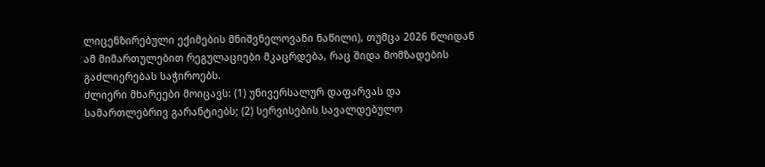ლიცენზირებული ექიმების მნიშვნელოვანი ნაწილი), თუმცა 2026 წლიდან ამ მიმართულებით რეგულაციები მკაცრდება, რაც შიდა მომზადების გაძლიერებას საჭიროებს.
ძლიერი მხარეები მოიცავს: (1) უნივერსალურ დაფარვას და სამართლებრივ გარანტიებს; (2) სერვისების სავალდებულო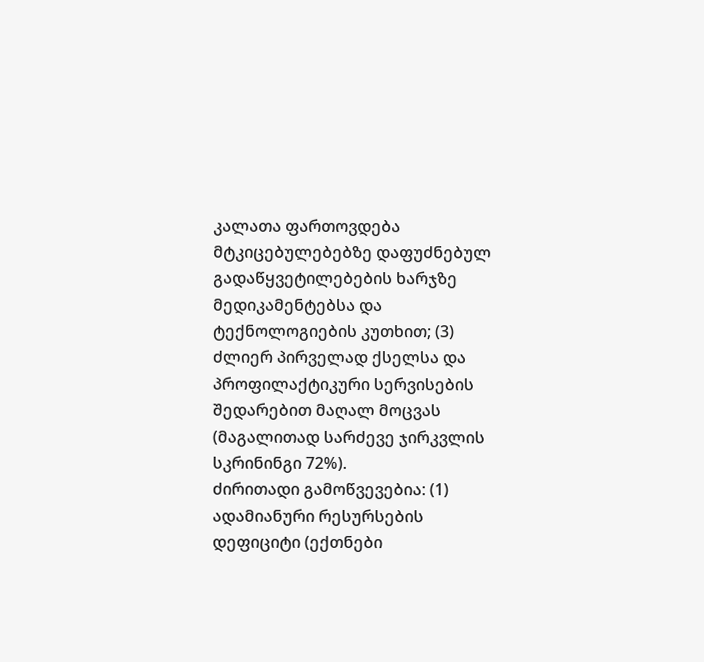კალათა ფართოვდება მტკიცებულებებზე დაფუძნებულ გადაწყვეტილებების ხარჯზე მედიკამენტებსა და ტექნოლოგიების კუთხით; (3) ძლიერ პირველად ქსელსა და პროფილაქტიკური სერვისების შედარებით მაღალ მოცვას (მაგალითად სარძევე ჯირკვლის სკრინინგი 72%).
ძირითადი გამოწვევებია: (1) ადამიანური რესურსების დეფიციტი (ექთნები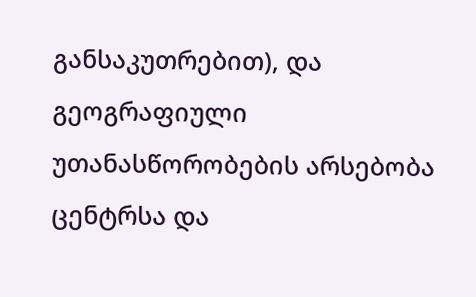განსაკუთრებით), და გეოგრაფიული უთანასწორობების არსებობა ცენტრსა და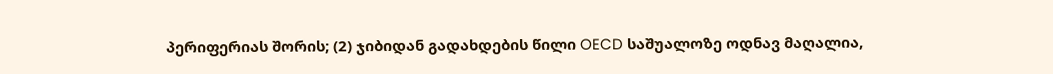პერიფერიას შორის; (2) ჯიბიდან გადახდების წილი OECD საშუალოზე ოდნავ მაღალია,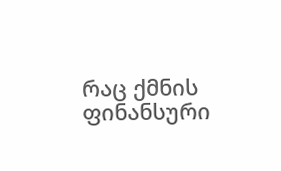რაც ქმნის ფინანსური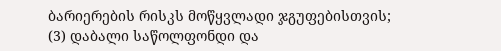ბარიერების რისკს მოწყვლადი ჯგუფებისთვის; (3) დაბალი საწოლფონდი და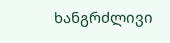ხანგრძლივი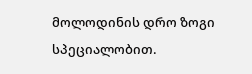მოლოდინის დრო ზოგი სპეციალობით.